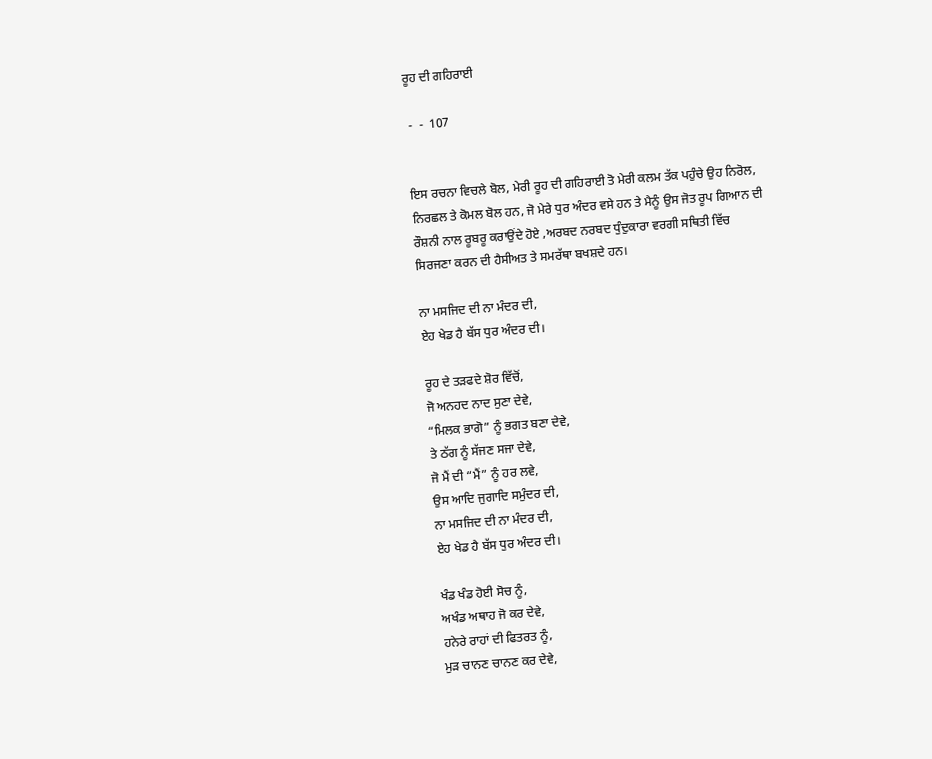ਰੂਹ ਦੀ ਗਹਿਰਾਈ

 -  -  107


ਇਸ ਰਚਨਾ ਵਿਚਲੇ ਬੋਲ, ਮੇਰੀ ਰੂਹ ਦੀ ਗਹਿਰਾਈ ਤੋ ਮੇਰੀ ਕਲਮ ਤੱਕ ਪਹੁੰਚੇ ਉਹ ਨਿਰੋਲ, ਨਿਰਛਲ ਤੇ ਕੋਮਲ ਬੋਲ ਹਨ, ਜੋ ਮੇਰੇ ਧੁਰ ਅੰਦਰ ਵਸੇ ਹਨ ਤੇ ਮੈਨੂੰ ਉਸ ਜੋਤ ਰੂਪ ਗਿਆਨ ਦੀ ਰੌਸ਼ਨੀ ਨਾਲ ਰੂਬਰੂ ਕਰਾਉਂਦੇ ਹੋਏ ,ਅਰਬਦ ਨਰਬਦ ਧੁੰਦੁਕਾਰਾ ਵਰਗੀ ਸਥਿਤੀ ਵਿੱਚ ਸਿਰਜਣਾ ਕਰਨ ਦੀ ਹੈਸੀਅਤ ਤੇ ਸਮਰੱਥਾ ਬਖਸ਼ਦੇ ਹਨ।

ਨਾ ਮਸਜਿਦ ਦੀ ਨਾ ਮੰਦਰ ਦੀ,
ਏਹ ਖੇਡ ਹੈ ਬੱਸ ਧੁਰ ਅੰਦਰ ਦੀ।

ਰੂਹ ਦੇ ਤੜਫਦੇ ਸ਼ੋਰ ਵਿੱਚੋਂ,
ਜੋ ਅਨਹਦ ਨਾਦ ਸੁਣਾ ਦੇਵੇ,
“ਮਿਲਕ ਭਾਗੋ” ਨੂੰ ਭਗਤ ਬਣਾ ਦੇਵੇ,
ਤੇ ਠੱਗ ਨੂੰ ਸੱਜਣ ਸਜਾ ਦੇਵੇ,
ਜੋ ਮੈਂ ਦੀ “ਮੈਂ” ਨੂੰ ਹਰ ਲਵੇ,
ਉਸ ਆਦਿ ਜੁਗਾਦਿ ਸਮੁੰਦਰ ਦੀ,
ਨਾ ਮਸਜਿਦ ਦੀ ਨਾ ਮੰਦਰ ਦੀ,
ਏਹ ਖੇਡ ਹੈ ਬੱਸ ਧੁਰ ਅੰਦਰ ਦੀ।

ਖੰਡ ਖੰਡ ਹੋਈ ਸੋਚ ਨੂੰ,
ਅਖੰਡ ਅਥਾਹ ਜੋ ਕਰ ਦੇਵੇ,
ਹਨੇਰੇ ਰਾਹਾਂ ਦੀ ਫਿਤਰਤ ਨੂੰ,
ਮੁੜ ਚਾਨਣ ਚਾਨਣ ਕਰ ਦੇਵੇ,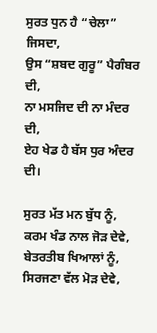ਸੁਰਤ ਧੁਨ ਹੈ “ਚੇਲਾ” ਜਿਸਦਾ,
ਉਸ “ਸ਼ਬਦ ਗੁਰੂ” ਪੈਗੰਬਰ ਦੀ,
ਨਾ ਮਸਜਿਦ ਦੀ ਨਾ ਮੰਦਰ ਦੀ,
ਏਹ ਖੇਡ ਹੈ ਬੱਸ ਧੁਰ ਅੰਦਰ ਦੀ।

ਸੁਰਤ ਮੱਤ ਮਨ ਬੁੱਧ ਨੂੰ,
ਕਰਮ ਖੰਡ ਨਾਲ ਜੋੜ ਦੇਵੇ,
ਬੇਤਰਤੀਬ ਖਿਆਲਾਂ ਨੂੰ,
ਸਿਰਜਣਾ ਵੱਲ ਮੋੜ ਦੇਵੇ,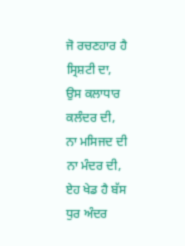ਜੋ ਰਚਣਹਾਰ ਹੈ ਸ੍ਰਿਸ਼ਟੀ ਦਾ,
ਉਸ ਕਲਾਧਾਰ ਕਲੰਦਰ ਦੀ,
ਨਾ ਮਸਿਜਦ ਦੀ ਨਾ ਮੰਦਰ ਦੀ,
ਏਹ ਖੇਡ ਹੈ ਬੱਸ ਧੁਰ ਅੰਦਰ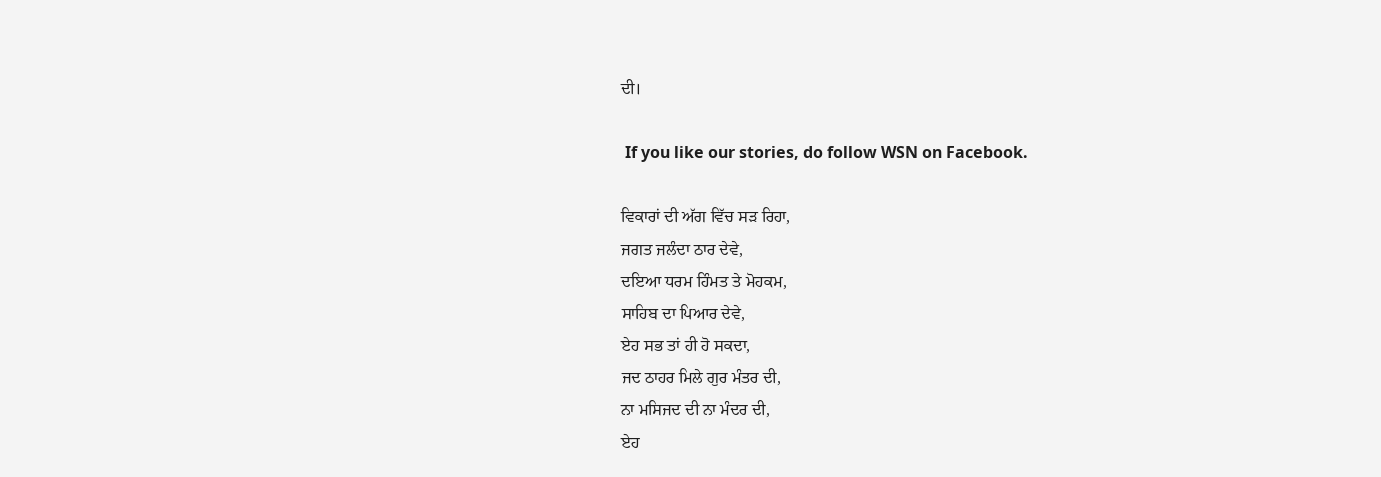ਦੀ।

 If you like our stories, do follow WSN on Facebook.

ਵਿਕਾਰਾਂ ਦੀ ਅੱਗ ਵਿੱਚ ਸੜ ਰਿਹਾ,
ਜਗਤ ਜਲੰਦਾ ਠਾਰ ਦੇਵੇ,
ਦਇਆ ਧਰਮ ਹਿੰਮਤ ਤੇ ਮੋਹਕਮ,
ਸਾਹਿਬ ਦਾ ਪਿਆਰ ਦੇਵੇ,
ਏਹ ਸਭ ਤਾਂ ਹੀ ਹੋ ਸਕਦਾ,
ਜਦ ਠਾਹਰ ਮਿਲੇ ਗੁਰ ਮੰਤਰ ਦੀ,
ਨਾ ਮਸਿਜਦ ਦੀ ਨਾ ਮੰਦਰ ਦੀ,
ਏਹ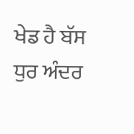ਖੇਡ ਹੈ ਬੱਸ ਧੁਰ ਅੰਦਰ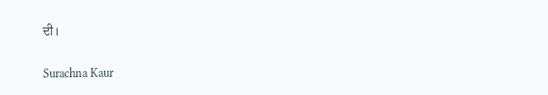ਦੀ।

Surachna Kaur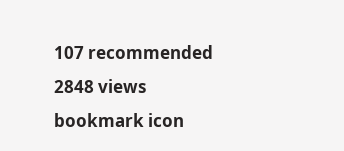107 recommended
2848 views
bookmark icon